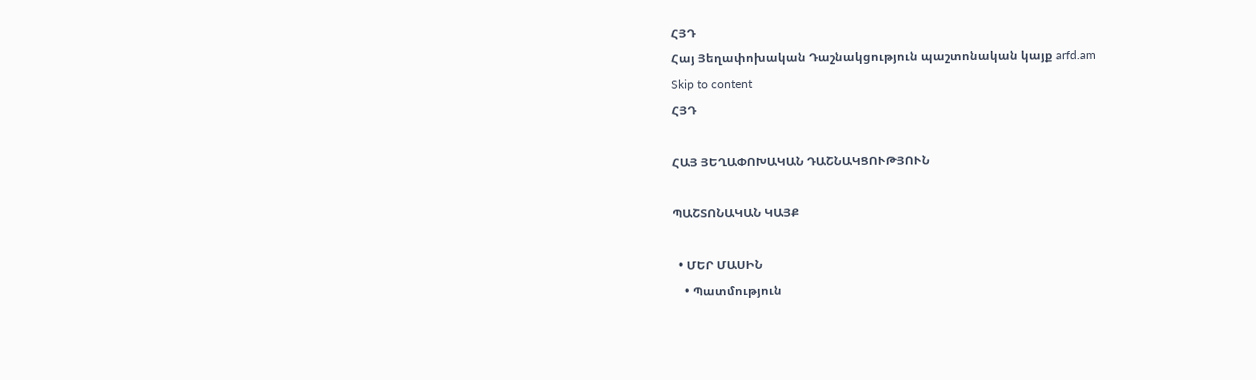ՀՅԴ
Հայ Յեղափոխական Դաշնակցություն պաշտոնական կայք arfd.am
Skip to content
ՀՅԴ

ՀԱՅ ՅԵՂԱՓՈԽԱԿԱՆ ԴԱՇՆԱԿՑՈՒԹՅՈՒՆ

ՊԱՇՏՈՆԱԿԱՆ ԿԱՅՔ

  • ՄԵՐ ՄԱՍԻՆ
    • Պատմություն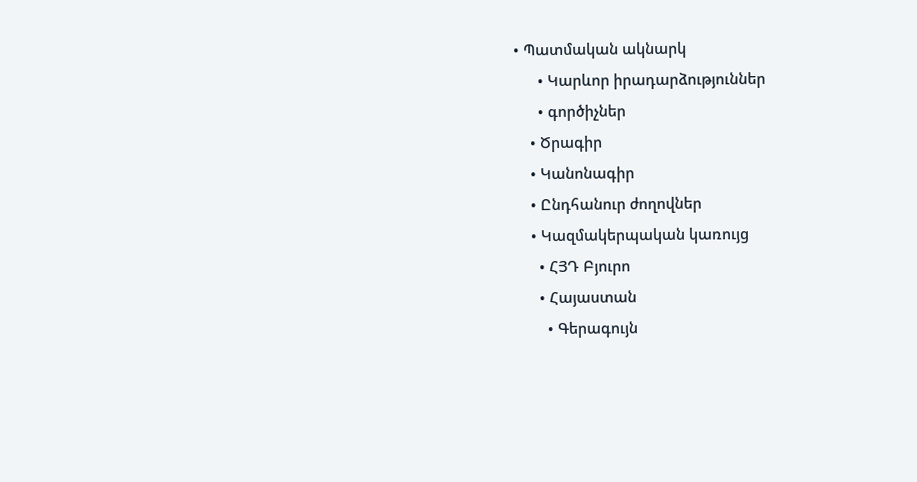• Պատմական ակնարկ
      • Կարևոր իրադարձություններ
      • գործիչներ
    • Ծրագիր
    • Կանոնագիր
    • Ընդհանուր ժողովներ
    • Կազմակերպական կառույց
      • ՀՅԴ Բյուրո
      • Հայաստան
        • Գերագույն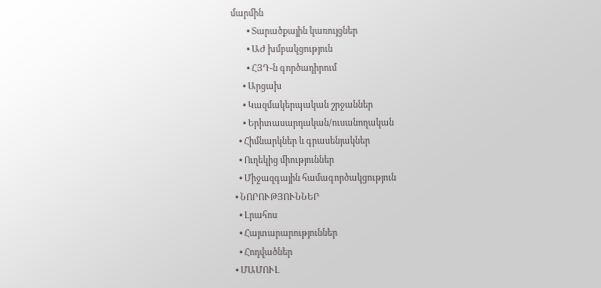մարմին
        • Տարածքային կառույցներ
        • ԱԺ խմբակցություն
        • ՀՅԴ-ն գործադիրում
      • Արցախ
      • Կազմակերպական շրջաններ
      • Երիտասարդական/ուսանողական
    • Հիմնարկներ և գրասենյակներ
    • Ուղեկից միություններ
    • Միջազգային համագործակցություն
  • ՆՈՐՈՒԹՅՈՒՆՆԵՐ
    • Լրահոս
    • Հայտարարություններ
    • Հոդվածներ
  • ՄԱՄՈՒԼ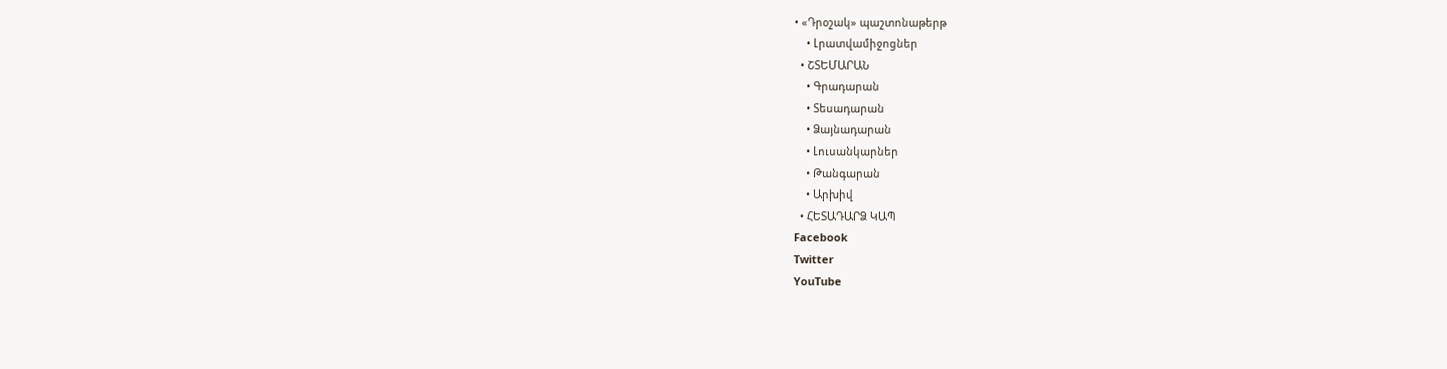• «Դրօշակ» պաշտոնաթերթ
    • Լրատվամիջոցներ
  • ՇՏԵՄԱՐԱՆ
    • Գրադարան
    • Տեսադարան
    • Ձայնադարան
    • Լուսանկարներ
    • Թանգարան
    • Արխիվ
  • ՀԵՏԱԴԱՐՁ ԿԱՊ
Facebook
Twitter
YouTube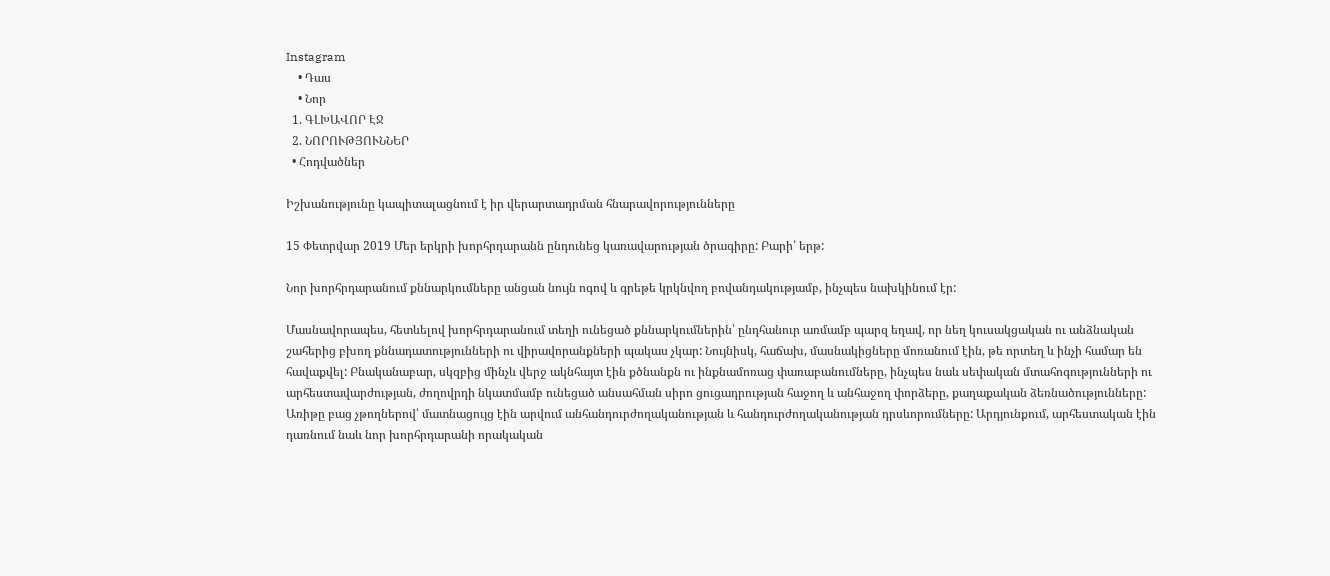Instagram
    • Դաս
    • Նոր
  1. ԳԼԽԱՎՈՐ ԷՋ
  2. ՆՈՐՈՒԹՅՈՒՆՆԵՐ
  • Հոդվածներ

Իշխանությունը կապիտալացնում է իր վերարտադրման հնարավորությունները

15 Փետրվար 2019 Մեր երկրի խորհրդարանն ընդունեց կառավարության ծրագիրը: Բարի՛ երթ:

Նոր խորհրդարանում քննարկումները անցան նույն ոգով և գրեթե կրկնվող բովանդակությամբ, ինչպես նախկինում էր:

Մասնավորապես, հետևելով խորհրդարանում տեղի ունեցած քննարկումներին՝ ընդհանուր առմամբ պարզ եղավ, որ նեղ կուսակցական ու անձնական շահերից բխող քննադատությունների ու վիրավորանքների պակաս չկար: Նույնիսկ, հաճախ, մասնակիցները մոռանում էին, թե որտեղ և ինչի համար են հավաքվել: Բնականաբար, սկզբից մինչև վերջ ակնհայտ էին քծնանքն ու ինքնամոռաց փառաբանումները, ինչպես նաև սեփական մտահոգությունների ու արհեստավարժության, ժողովրդի նկատմամբ ունեցած անսահման սիրո ցուցադրության հաջող և անհաջող փորձերը, քաղաքական ձեռնածությունները: Առիթը բաց չթողներով՝ մատնացույց էին արվում անհանդուրժողականության և հանդուրժողականության դրսևորումները: Արդյունքում, արհեստական էին դառնում նաև նոր խորհրդարանի որակական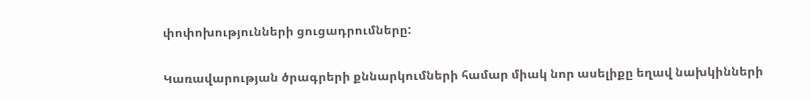փոփոխությունների ցուցադրումները:

Կառավարության ծրագրերի քննարկումների համար միակ նոր ասելիքը եղավ նախկինների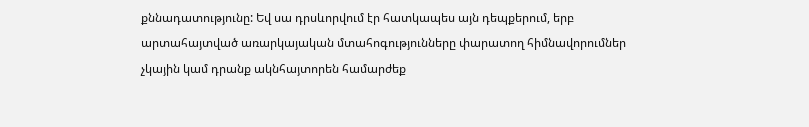քննադատությունը: Եվ սա դրսևորվում էր հատկապես այն դեպքերում, երբ արտահայտված առարկայական մտահոգությունները փարատող հիմնավորումներ չկային կամ դրանք ակնհայտորեն համարժեք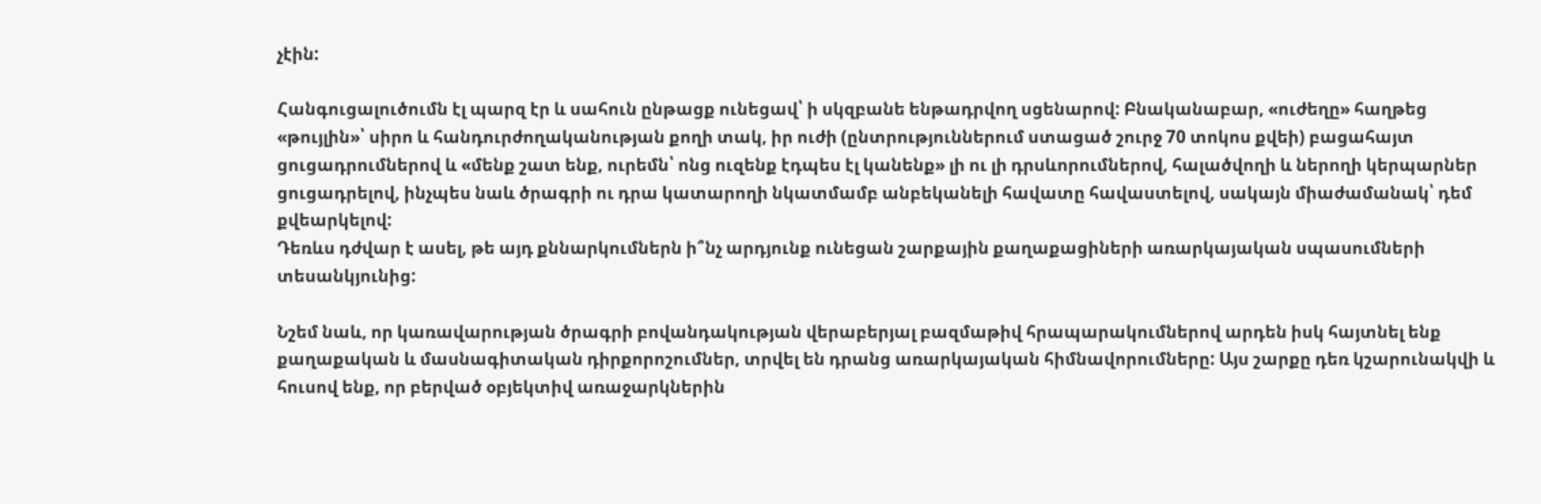չէին:

Հանգուցալուծումն էլ պարզ էր և սահուն ընթացք ունեցավ՝ ի սկզբանե ենթադրվող սցենարով: Բնականաբար, «ուժեղը» հաղթեց «թույլին»՝ սիրո և հանդուրժողականության քողի տակ, իր ուժի (ընտրություններում ստացած շուրջ 70 տոկոս քվեի) բացահայտ ցուցադրումներով և «մենք շատ ենք, ուրեմն՝ ոնց ուզենք էդպես էլ կանենք» լի ու լի դրսևորումներով, հալածվողի և ներողի կերպարներ ցուցադրելով, ինչպես նաև ծրագրի ու դրա կատարողի նկատմամբ անբեկանելի հավատը հավաստելով, սակայն միաժամանակ՝ դեմ քվեարկելով:
Դեռևս դժվար է ասել, թե այդ քննարկումներն ի՞նչ արդյունք ունեցան շարքային քաղաքացիների առարկայական սպասումների տեսանկյունից:

Նշեմ նաև, որ կառավարության ծրագրի բովանդակության վերաբերյալ բազմաթիվ հրապարակումներով արդեն իսկ հայտնել ենք քաղաքական և մասնագիտական դիրքորոշումներ, տրվել են դրանց առարկայական հիմնավորումները: Այս շարքը դեռ կշարունակվի և հուսով ենք, որ բերված օբյեկտիվ առաջարկներին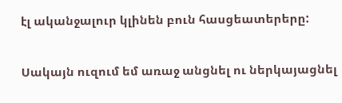էլ ականջալուր կլինեն բուն հասցեատերերը:

Սակայն ուզում եմ առաջ անցնել ու ներկայացնել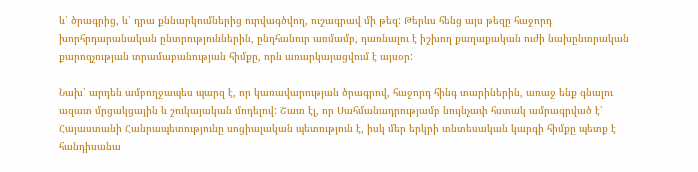և՛ ծրագրից, և՛ դրա քննարկումներից ուրվագծվող, ուշագրավ մի թեզ: Թերևս հենց այս թեզը հաջորդ խորհրդարանական ընտրություններին, ընդհանուր առմամբ, դառնալու է իշխող քաղաքական ուժի նախընտրական քարոզչության տրամաբանության հիմքը, որն առարկայացվում է այսօր:

Նախ՝ արդեն ամբողջապես պարզ է, որ կառավարության ծրագրով, հաջորդ հինգ տարիներին, առաջ ենք գնալու ազատ մրցակցային և շուկայական մոդելով: Շատ էլ, որ Սահմանադրությամբ նույնչափ հստակ ամրագրված է՝ Հայաստանի Հանրապետությունը սոցիալական պետություն է, իսկ մեր երկրի տնտեսական կարգի հիմքը պետք է հանդիսանա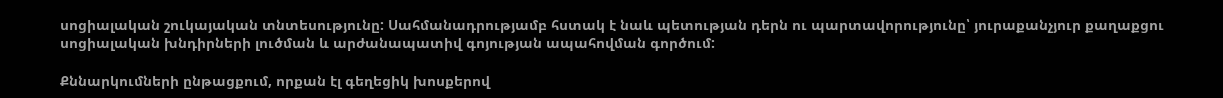սոցիալական շուկայական տնտեսությունը: Սահմանադրությամբ հստակ է նաև պետության դերն ու պարտավորությունը՝ յուրաքանչյուր քաղաքցու սոցիալական խնդիրների լուծման և արժանապատիվ գոյության ապահովման գործում:

Քննարկումների ընթացքում, որքան էլ գեղեցիկ խոսքերով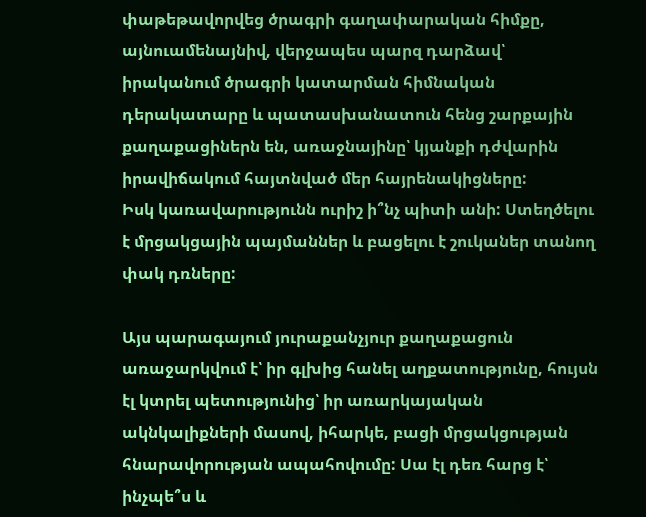փաթեթավորվեց ծրագրի գաղափարական հիմքը, այնուամենայնիվ, վերջապես պարզ դարձավ՝ իրականում ծրագրի կատարման հիմնական դերակատարը և պատասխանատուն հենց շարքային քաղաքացիներն են, առաջնայինը՝ կյանքի դժվարին իրավիճակում հայտնված մեր հայրենակիցները:
Իսկ կառավարությունն ուրիշ ի՞նչ պիտի անի: Ստեղծելու է մրցակցային պայմաններ և բացելու է շուկաներ տանող փակ դռները:

Այս պարագայում յուրաքանչյուր քաղաքացուն առաջարկվում է՝ իր գլխից հանել աղքատությունը, հույսն էլ կտրել պետությունից՝ իր առարկայական ակնկալիքների մասով, իհարկե, բացի մրցակցության հնարավորության ապահովումը: Սա էլ դեռ հարց է՝ ինչպե՞ս և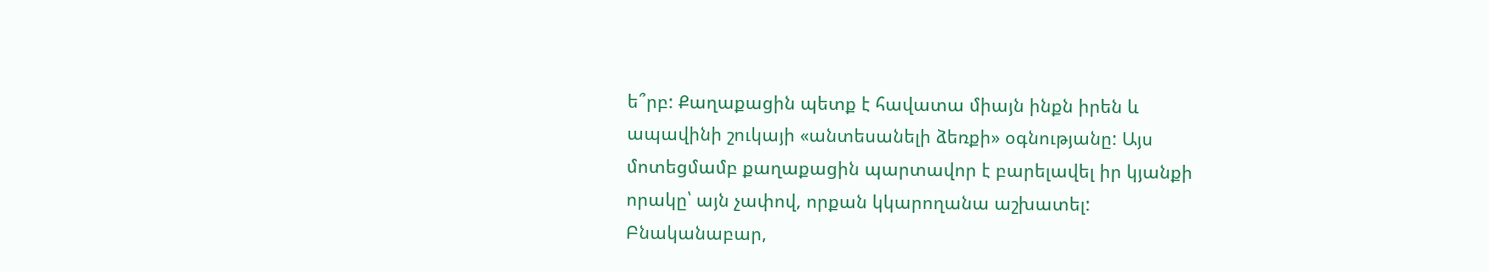ե՞րբ: Քաղաքացին պետք է հավատա միայն ինքն իրեն և ապավինի շուկայի «անտեսանելի ձեռքի» օգնությանը: Այս մոտեցմամբ քաղաքացին պարտավոր է բարելավել իր կյանքի որակը՝ այն չափով, որքան կկարողանա աշխատել: Բնականաբար,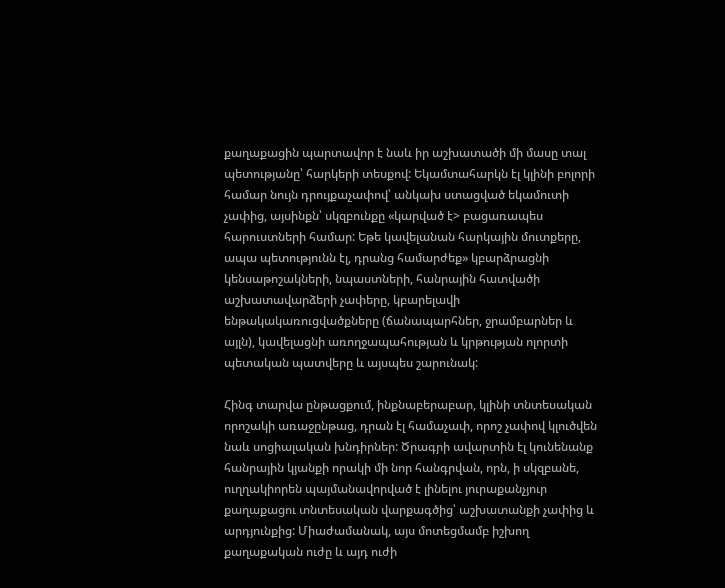քաղաքացին պարտավոր է նաև իր աշխատածի մի մասը տալ պետությանը՝ հարկերի տեսքով: Եկամտահարկն էլ կլինի բոլորի համար նույն դրույքաչափով՝ անկախ ստացված եկամուտի չափից, այսինքն՝ սկզբունքը «կարված է> բացառապես հարուստների համար: Եթե կավելանան հարկային մուտքերը, ապա պետությունն էլ, դրանց համարժեք» կբարձրացնի կենսաթոշակների, նպաստների, հանրային հատվածի աշխատավարձերի չափերը, կբարելավի ենթակակառուցվածքները (ճանապարհներ, ջրամբարներ և այլն), կավելացնի առողջապահության և կրթության ոլորտի պետական պատվերը և այսպես շարունակ:

Հինգ տարվա ընթացքում, ինքնաբերաբար, կլինի տնտեսական որոշակի առաջընթաց, դրան էլ համաչափ, որոշ չափով կլուծվեն նաև սոցիալական խնդիրներ: Ծրագրի ավարտին էլ կունենանք հանրային կյանքի որակի մի նոր հանգրվան, որն, ի սկզբանե, ուղղակիորեն պայմանավորված է լինելու յուրաքանչյուր քաղաքացու տնտեսական վարքագծից՝ աշխատանքի չափից և արդյունքից: Միաժամանակ, այս մոտեցմամբ իշխող քաղաքական ուժը և այդ ուժի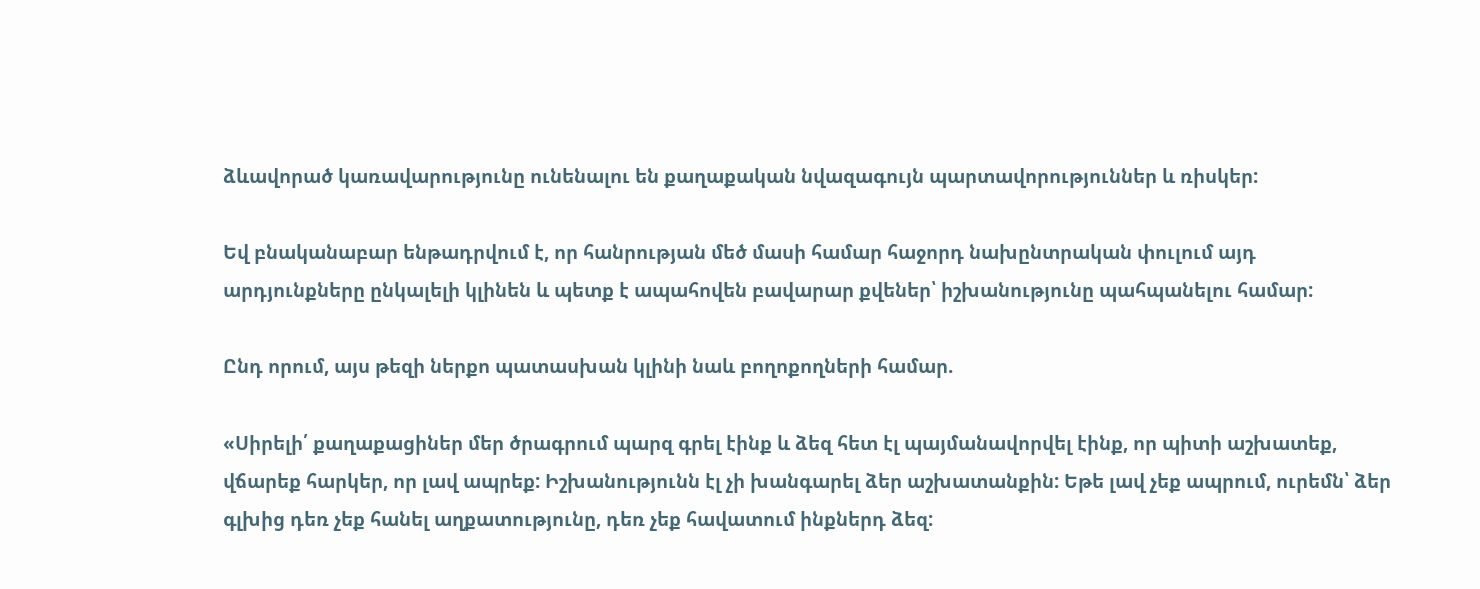ձևավորած կառավարությունը ունենալու են քաղաքական նվազագույն պարտավորություններ և ռիսկեր:

Եվ բնականաբար ենթադրվում է, որ հանրության մեծ մասի համար հաջորդ նախընտրական փուլում այդ արդյունքները ընկալելի կլինեն և պետք է ապահովեն բավարար քվեներ՝ իշխանությունը պահպանելու համար:

Ընդ որում, այս թեզի ներքո պատասխան կլինի նաև բողոքողների համար.

«Սիրելի՛ քաղաքացիներ մեր ծրագրում պարզ գրել էինք և ձեզ հետ էլ պայմանավորվել էինք, որ պիտի աշխատեք, վճարեք հարկեր, որ լավ ապրեք: Իշխանությունն էլ չի խանգարել ձեր աշխատանքին: Եթե լավ չեք ապրում, ուրեմն՝ ձեր գլխից դեռ չեք հանել աղքատությունը, դեռ չեք հավատում ինքներդ ձեզ: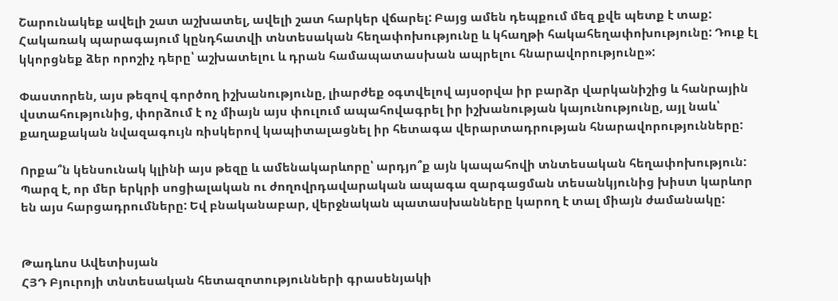Շարունակեք ավելի շատ աշխատել, ավելի շատ հարկեր վճարել: Բայց ամեն դեպքում մեզ քվե պետք է տաք: Հակառակ պարագայում կընդհատվի տնտեսական հեղափոխությունը և կհաղթի հակահեղափոխությունը: Դուք էլ կկորցնեք ձեր որոշիչ դերը՝ աշխատելու և դրան համապատասխան ապրելու հնարավորությունը»:

Փաստորեն, այս թեզով գործող իշխանությունը, լիարժեք օգտվելով այսօրվա իր բարձր վարկանիշից և հանրային վստահությունից, փորձում է ոչ միայն այս փուլում ապահովագրել իր իշխանության կայունությունը, այլ նաև՝ քաղաքական նվազագույն ռիսկերով կապիտալացնել իր հետագա վերարտադրության հնարավորությունները:

Որքա՞ն կենսունակ կլինի այս թեզը և ամենակարևորը՝ արդյո՞ք այն կապահովի տնտեսական հեղափոխություն: Պարզ է, որ մեր երկրի սոցիալական ու ժողովրդավարական ապագա զարգացման տեսանկյունից խիստ կարևոր են այս հարցադրումները: Եվ բնականաբար, վերջնական պատասխանները կարող է տալ միայն ժամանակը:


Թադևոս Ավետիսյան
ՀՅԴ Բյուրոյի տնտեսական հետազոտությունների գրասենյակի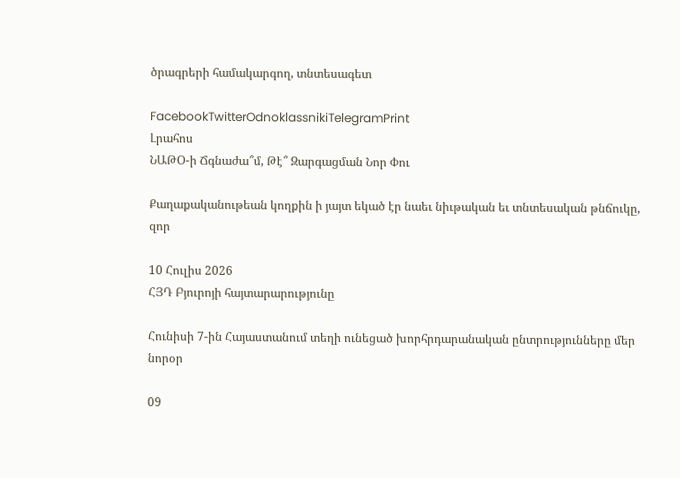ծրագրերի համակարգող, տնտեսագետ

FacebookTwitterOdnoklassnikiTelegramPrint
Լրահոս
ՆԱԹՕ-ի Ճգնաժա՞մ, Թէ՞ Զարգացման Նոր Փու

Քաղաքականութեան կողքին ի յայտ եկած էր նաեւ նիւթական եւ տնտեսական թնճուկը, զոր

10 Հուլիս 2026
ՀՅԴ Բյուրոյի հայտարարությունը

Հունիսի 7-ին Հայաստանում տեղի ունեցած խորհրդարանական ընտրությունները մեր նորօր

09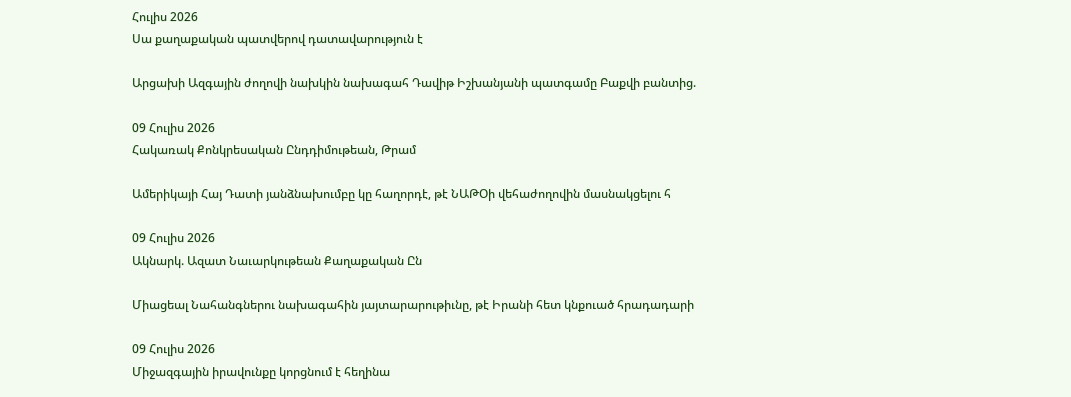Հուլիս 2026
Սա քաղաքական պատվերով դատավարություն է

Արցախի Ազգային ժողովի նախկին նախագահ Դավիթ Իշխանյանի պատգամը Բաքվի բանտից.

09 Հուլիս 2026
Հակառակ Քոնկրեսական Ընդդիմութեան, Թրամ

Ամերիկայի Հայ Դատի յանձնախումբը կը հաղորդէ, թէ ՆԱԹՕի վեհաժողովին մասնակցելու հ

09 Հուլիս 2026
Ակնարկ. Ազատ Նաւարկութեան Քաղաքական Ըն

Միացեալ Նահանգներու նախագահին յայտարարութիւնը, թէ Իրանի հետ կնքուած հրադադարի

09 Հուլիս 2026
Միջազգային իրավունքը կորցնում է հեղինա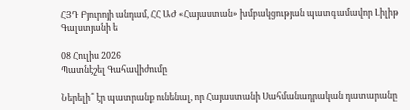ՀՅԴ Բյուրոյի անդամ, ՀՀ ԱԺ «Հայաստան» խմբակցության պատգամավոր Լիլիթ Գալստյանի ե

08 Հուլիս 2026
Պատնէշել Գահավիժումը

Ներելի՞ էր պատրանք ունենալ, որ Հայաստանի Սահմանադրական դատարանը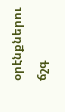օրէնքներու ճշգ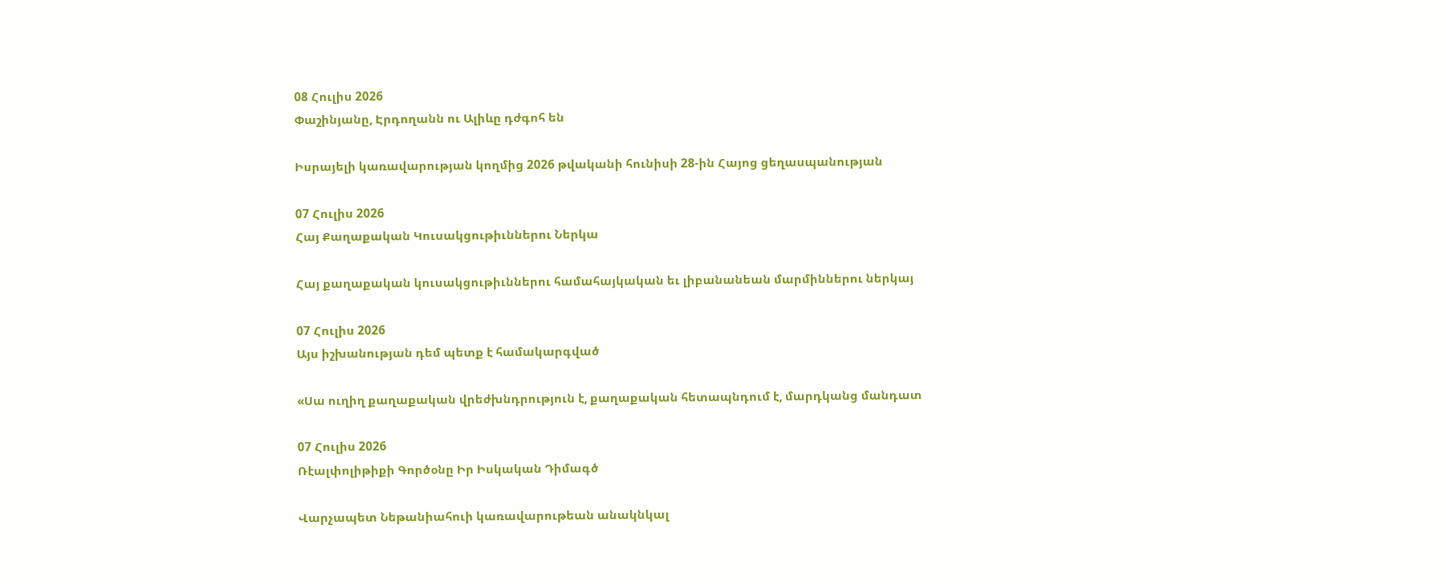08 Հուլիս 2026
Փաշինյանը, Էրդողանն ու Ալիևը դժգոհ են

Իսրայելի կառավարության կողմից 2026 թվականի հունիսի 28-ին Հայոց ցեղասպանության

07 Հուլիս 2026
Հայ Քաղաքական Կուսակցութիւններու Ներկա

Հայ քաղաքական կուսակցութիւններու համահայկական եւ լիբանանեան մարմիններու ներկայ

07 Հուլիս 2026
Այս իշխանության դեմ պետք է համակարգված

«Սա ուղիղ քաղաքական վրեժխնդրություն է, քաղաքական հետապնդում է, մարդկանց մանդատ

07 Հուլիս 2026
Ռէալփոլիթիքի Գործօնը Իր Իսկական Դիմագծ

Վարչապետ Նեթանիահուի կառավարութեան անակնկալ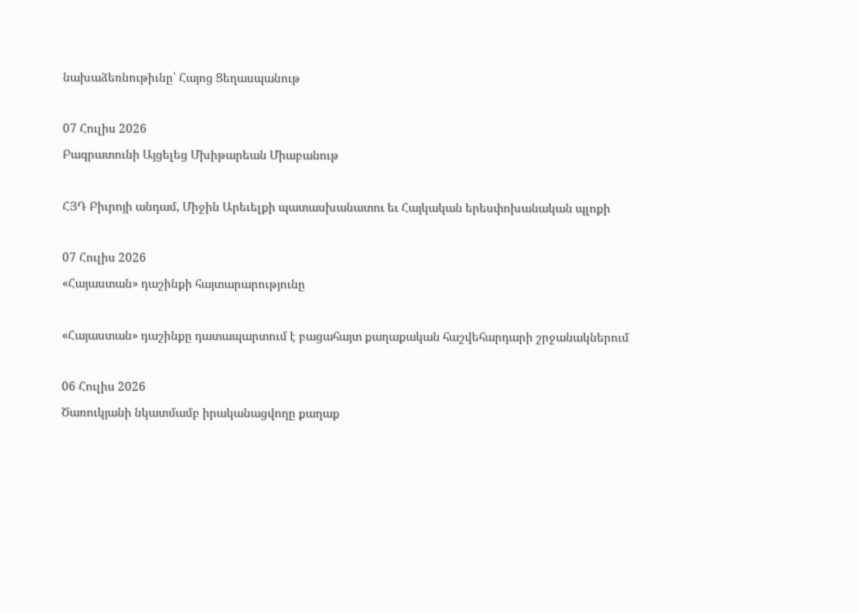նախաձեռնութիւնը՝ Հայոց Ցեղասպանութ

07 Հուլիս 2026
Բագրատունի Այցելեց Մխիթարեան Միաբանութ

ՀՅԴ Բիւրոյի անդամ, Միջին Արեւելքի պատասխանատու եւ Հայկական երեսփոխանական պլոքի

07 Հուլիս 2026
«Հայաստան» դաշինքի հայտարարությունը

«Հայաստան» դաշինքը դատապարտում է բացահայտ քաղաքական հաշվեհարդարի շրջանակներում

06 Հուլիս 2026
Ծառուկյանի նկատմամբ իրականացվողը քաղաք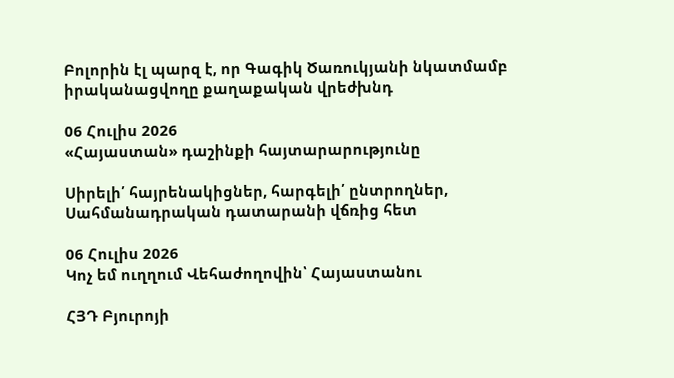Բոլորին էլ պարզ է, որ Գագիկ Ծառուկյանի նկատմամբ իրականացվողը քաղաքական վրեժխնդ

06 Հուլիս 2026
«Հայաստան» դաշինքի հայտարարությունը

Սիրելի՛ հայրենակիցներ, հարգելի՛ ընտրողներ, Սահմանադրական դատարանի վճռից հետ

06 Հուլիս 2026
Կոչ եմ ուղղում Վեհաժողովին՝ Հայաստանու

ՀՅԴ Բյուրոյի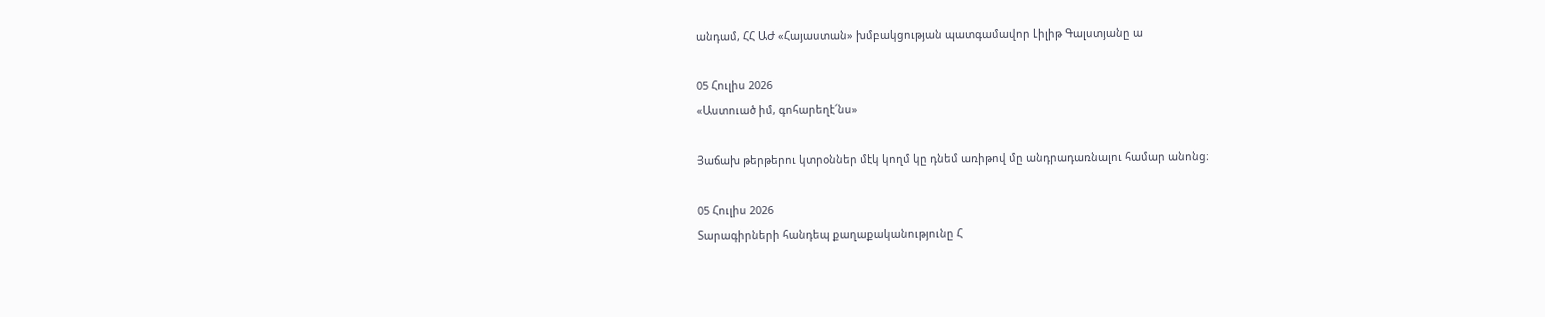անդամ, ՀՀ ԱԺ «Հայաստան» խմբակցության պատգամավոր Լիլիթ Գալստյանը ա

05 Հուլիս 2026
«Աստուած իմ, գոհարեղէ՜նս»

Յաճախ թերթերու կտրօններ մէկ կողմ կը դնեմ առիթով մը անդրադառնալու համար անոնց։

05 Հուլիս 2026
Տարագիրների հանդեպ քաղաքականությունը Հ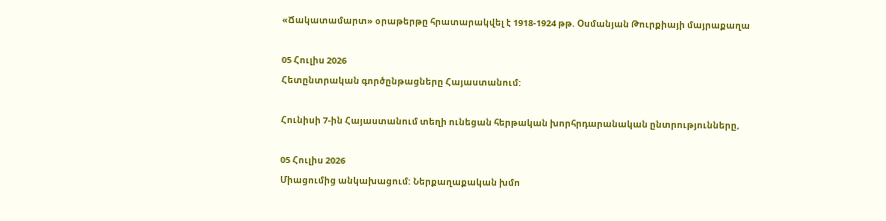«Ճակատամարտ» օրաթերթը հրատարակվել է 1918-1924 թթ. Օսմանյան Թուրքիայի մայրաքաղա

05 Հուլիս 2026
Հետընտրական գործընթացները Հայաստանում:

Հունիսի 7-ին Հայաստանում տեղի ունեցան հերթական խորհրդարանական ընտրությունները,

05 Հուլիս 2026
Միացումից անկախացում: Ներքաղաքական խմո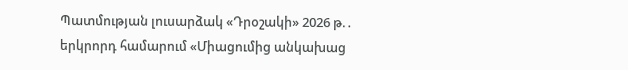Պատմության լուսարձակ «Դրօշակի» 2026 թ.․ երկրորդ համարում «Միացումից անկախաց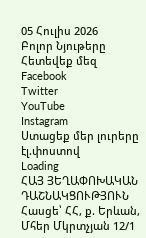05 Հուլիս 2026
Բոլոր Նյութերը
Հետեվեք մեզ
Facebook
Twitter
YouTube
Instagram
Ստացեք մեր լուրերը էլ.փոստով
Loading
ՀԱՅ ՅԵՂԱՓՈԽԱԿԱՆ ԴԱՇՆԱԿՑՈՒԹՅՈՒՆ Հասցե՝ ՀՀ, ք. Երևան, Մհեր Մկրտչյան 12/1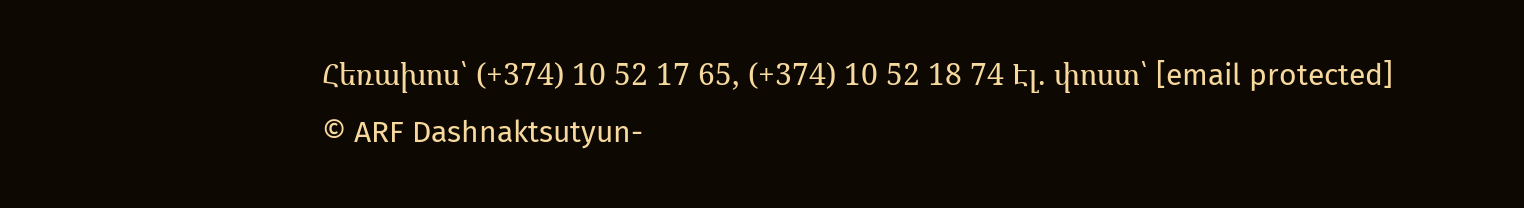Հեռախոս՝ (+374) 10 52 17 65, (+374) 10 52 18 74 Էլ. փոստ՝ [email protected]
© ARF Dashnaktsutyun-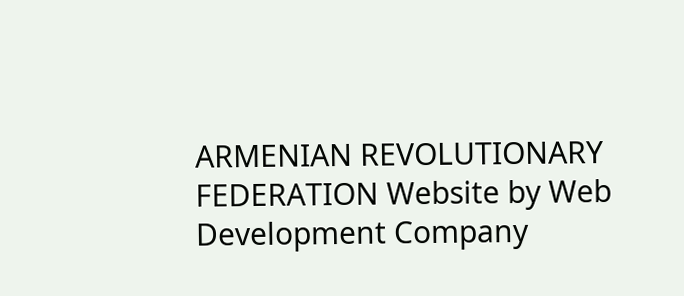ARMENIAN REVOLUTIONARY FEDERATION Website by Web Development Company